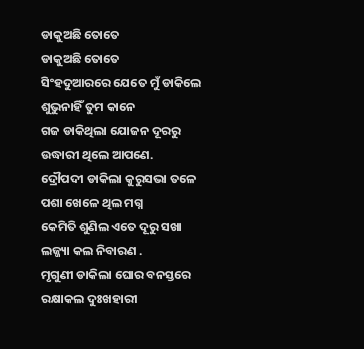ଡାକୁଅଛି ତୋତେ
ଡାକୁଅଛି ତୋତେ
ସିଂହଦୁଆରରେ ଯେତେ ମୁଁ ଡାକିଲେ
ଶୁଭୁନାହିଁ ତୁମ କାନେ
ଗଜ ଡାକିଥିଲା ଯୋଜନ ଦୂରରୁ
ଉଦ୍ଧାରୀ ଥିଲେ ଆପଣେ.
ଦ୍ରୌପଦୀ ଡାକିଲା କୁରୁସଭା ତଳେ
ପଶା ଖେଳେ ଥିଲ ମଗ୍ନ
କେମିତି ଶୁଣିଲ ଏତେ ଦୂରୁ ସଖା
ଲଜ୍ଜ୍ୟା କଲ ନିବାରଣ .
ମୃଗୁଣୀ ଡାକିଲା ଘୋର ବନସ୍ତରେ
ରକ୍ଷାକଲ ଦୁଃଖହାରୀ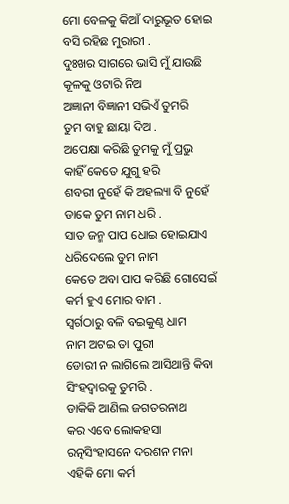ମୋ ବେଳକୁ କିଆଁ ଦାରୁଭୂତ ହୋଇ
ବସି ରହିଛ ମୁରାରୀ .
ଦୁଃଖର ସାଗରେ ଭାସି ମୁଁ ଯାଉଛି
କୂଳକୁ ଓଟାରି ନିଅ
ଅଜ୍ଞାନୀ ବିଜ୍ଞାନୀ ସଭିଏଁ ତୁମରି
ତୁମ ବାହୁ ଛାୟା ଦିଅ .
ଅପେକ୍ଷା କରିଛି ତୁମକୁ ମୁଁ ପ୍ରଭୁ
କାହିଁ କେତେ ଯୁଗୁ ହରି
ଶବରୀ ନୁହେଁ କି ଅହଲ୍ୟା ବି ନୁହେଁ
ଡାକେ ତୁମ ନାମ ଧରି .
ସାତ ଜନ୍ମ ପାପ ଧୋଇ ହୋଇଯାଏ
ଧରିଦେଲେ ତୁମ ନାମ
କେତେ ଅବା ପାପ କରିଛି ଗୋସେଇଁ
କର୍ମ ହୁଏ ମୋର ବାମ .
ସ୍ୱର୍ଗଠାରୁ ବଳି ବଇକୁଣ୍ଠ ଧାମ
ନାମ ଅଟଇ ତା ପୁରୀ
ଡୋରୀ ନ ଲାଗିଲେ ଆସିଥାନ୍ତି କିବା
ସିଂହଦ୍ୱାରକୁ ତୁମରି .
ଡାକିକି ଆଣିଲ ଜଗତରନାଥ
କର ଏବେ ଲୋକହସା
ରତ୍ନସିଂହାସନେ ଦରଶନ ମନା
ଏହିକି ମୋ କର୍ମ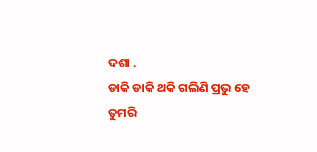ଦଶା .
ଡାକି ଡାକି ଥକି ଗଲିଣି ପ୍ରଭୁ ହେ
ତୁମରି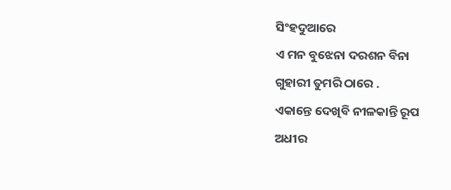ସିଂହଦୁଆରେ
ଏ ମନ ବୁଝେନା ଦରଶନ ବିନା
ଗୁହାରୀ ତୁମରି ଠାରେ .
ଏକାନ୍ତେ ଦେଖିବି ନୀଳକାନ୍ତି ରୂପ
ଅଧୀର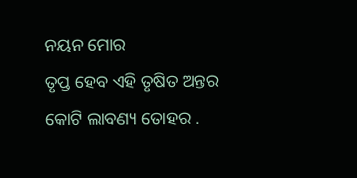ନୟନ ମୋର
ତୃପ୍ତ ହେବ ଏହି ତୃଷିତ ଅନ୍ତର
କୋଟି ଲାବଣ୍ୟ ତୋହର .